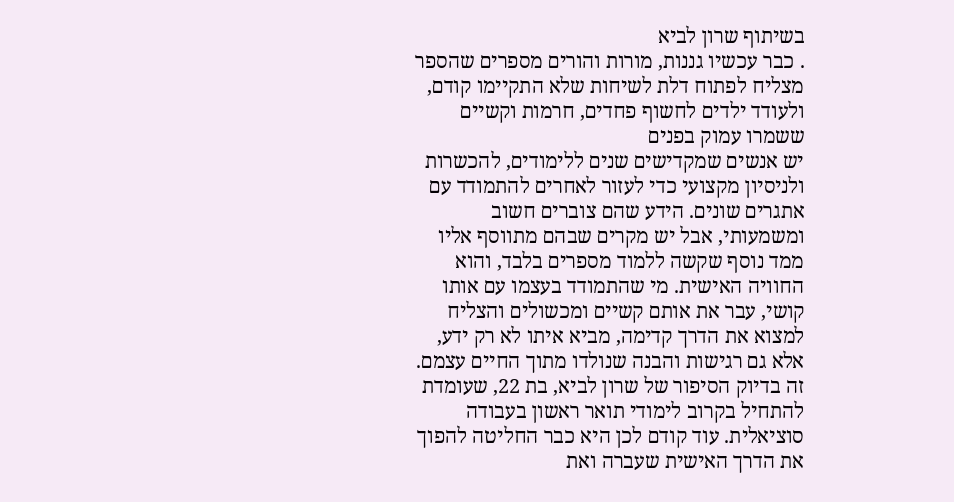בשיתוף שרון לביא
. כבר עכשיו גננות, מורות והורים מספרים שהספר מצליח לפתוח דלת לשיחות שלא התקיימו קודם, ולעודד ילדים לחשוף פחדים, חרמות וקשיים ששמרו עמוק בפנים
יש אנשים שמקדישים שנים ללימודים, להכשרות ולניסיון מקצועי כדי לעזור לאחרים להתמודד עם אתגרים שונים. הידע שהם צוברים חשוב ומשמעותי, אבל יש מקרים שבהם מתווסף אליו ממד נוסף שקשה ללמוד מספרים בלבד, והוא החוויה האישית. מי שהתמודד בעצמו עם אותו קושי, עבר את אותם קשיים ומכשולים והצליח למצוא את הדרך קדימה, מביא איתו לא רק ידע, אלא גם רגישות והבנה שנולדו מתוך החיים עצמם.
זה בדיוק הסיפור של שרון לביא, בת 22, שעומדת להתחיל בקרוב לימודי תואר ראשון בעבודה סוציאלית. עוד קודם לכן היא כבר החליטה להפוך את הדרך האישית שעברה ואת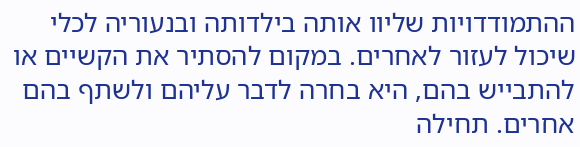ההתמודדויות שליוו אותה בילדותה ובנעוריה לכלי שיכול לעזור לאחרים. במקום להסתיר את הקשיים או להתבייש בהם, היא בחרה לדבר עליהם ולשתף בהם אחרים. תחילה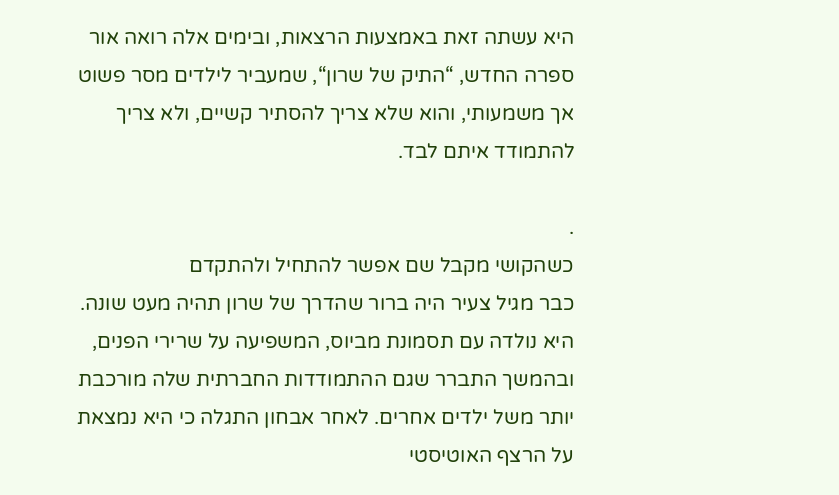היא עשתה זאת באמצעות הרצאות, ובימים אלה רואה אור ספרה החדש, “התיק של שרון“, שמעביר לילדים מסר פשוט אך משמעותי, והוא שלא צריך להסתיר קשיים, ולא צריך להתמודד איתם לבד.

.
כשהקושי מקבל שם אפשר להתחיל ולהתקדם
כבר מגיל צעיר היה ברור שהדרך של שרון תהיה מעט שונה. היא נולדה עם תסמונת מביוס, המשפיעה על שרירי הפנים, ובהמשך התברר שגם ההתמודדות החברתית שלה מורכבת יותר משל ילדים אחרים. לאחר אבחון התגלה כי היא נמצאת על הרצף האוטיסטי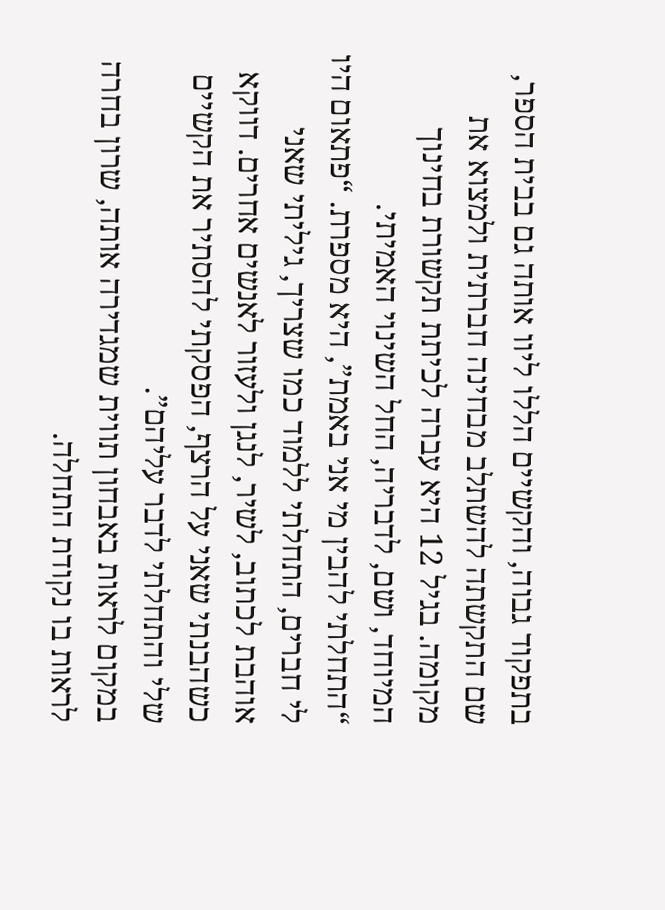בתפקוד גבוה, והקשיים הללו ליוו אותה גם בבית הספר, שם התקשתה להשתלב מבחינה חברתית ולמצוא את מקומה. בגיל 12 היא עברה לכיתת תקשורת בחינוך המיוחד, ושם, לדבריה, החל השינוי האמיתי.
“התחלתי להבין מי אני באמת”, היא מספרת. “פתאום היו לי חברים, התחלתי ללמוד כמו שצריך, גיליתי שאני אוהבת לכתוב, לשיר, לנגן ולעזור לאנשים אחרים. דווקא כשהבנתי שאני על הרצף, הפסקתי להסתיר את הקשיים שלי והתחלתי לדבר עליהם”.
במקום לראות באבחון תווית שמגדירה אותה, שרון בחרה לראות בו נקודת התחלה.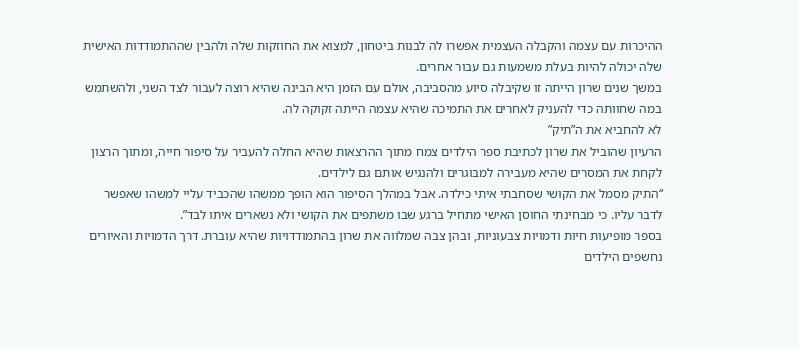ההיכרות עם עצמה והקבלה העצמית אפשרו לה לבנות ביטחון, למצוא את החוזקות שלה ולהבין שההתמודדות האישית שלה יכולה להיות בעלת משמעות גם עבור אחרים.
במשך שנים שרון הייתה זו שקיבלה סיוע מהסביבה, אולם עם הזמן היא הבינה שהיא רוצה לעבור לצד השני, ולהשתמש במה שחוותה כדי להעניק לאחרים את התמיכה שהיא עצמה הייתה זקוקה לה.
לא להחביא את ה”תיק”
הרעיון שהוביל את שרון לכתיבת ספר הילדים צמח מתוך ההרצאות שהיא החלה להעביר על סיפור חייה, ומתוך הרצון לקחת את המסרים שהיא מעבירה למבוגרים ולהנגיש אותם גם לילדים.
“התיק מסמל את הקושי שסחבתי איתי כילדה. אבל במהלך הסיפור הוא הופך ממשהו שהכביד עליי למשהו שאפשר לדבר עליו. כי מבחינתי החוסן האישי מתחיל ברגע שבו משתפים את הקושי ולא נשארים איתו לבד”.
בספר מופיעות חיות ודמויות צבעוניות, ובהן צבה שמלווה את שרון בהתמודדויות שהיא עוברת. דרך הדמויות והאיורים נחשפים הילדים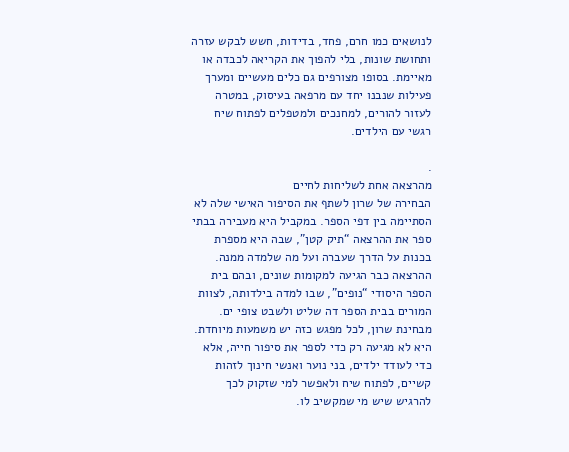לנושאים כמו חרם, פחד, בדידות, חשש לבקש עזרה ותחושת שונות, בלי להפוך את הקריאה לכבדה או מאיימת. בסופו מצורפים גם כלים מעשיים ומערך פעילות שנבנו יחד עם מרפאה בעיסוק, במטרה לעזור להורים, למחנכים ולמטפלים לפתוח שיח רגשי עם הילדים.

.
מהרצאה אחת לשליחות לחיים
הבחירה של שרון לשתף את הסיפור האישי שלה לא הסתיימה בין דפי הספר. במקביל היא מעבירה בבתי ספר את ההרצאה “תיק קטן”, שבה היא מספרת בכנות על הדרך שעברה ועל מה שלמדה ממנה. ההרצאה כבר הגיעה למקומות שונים, ובהם בית הספר היסודי “נופים”, שבו למדה בילדותה, לצוות המורים בבית הספר דה שליט ולשבט צופי ים. מבחינת שרון, לכל מפגש כזה יש משמעות מיוחדת. היא לא מגיעה רק כדי לספר את סיפור חייה, אלא כדי לעודד ילדים, בני נוער ואנשי חינוך לזהות קשיים, לפתוח שיח ולאפשר למי שזקוק לכך להרגיש שיש מי שמקשיב לו.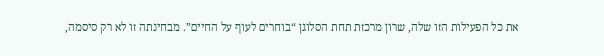את כל הפעילות הזו שלה, שרון מרכזת תחת הסלוגן “בוחרים לעוף על החיים”. מבחינתה זו לא רק סיסמה,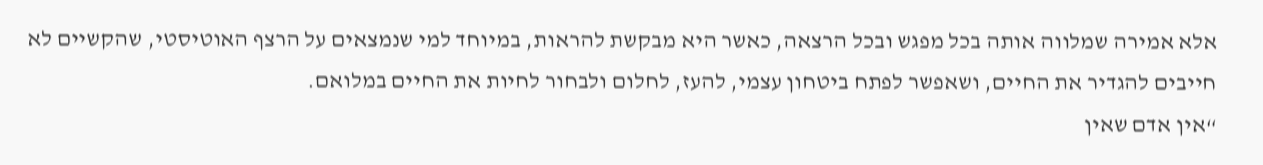אלא אמירה שמלווה אותה בכל מפגש ובכל הרצאה, כאשר היא מבקשת להראות, במיוחד למי שנמצאים על הרצף האוטיסטי, שהקשיים לא חייבים להגדיר את החיים, ושאפשר לפתח ביטחון עצמי, להעז, לחלום ולבחור לחיות את החיים במלואם.
“אין אדם שאין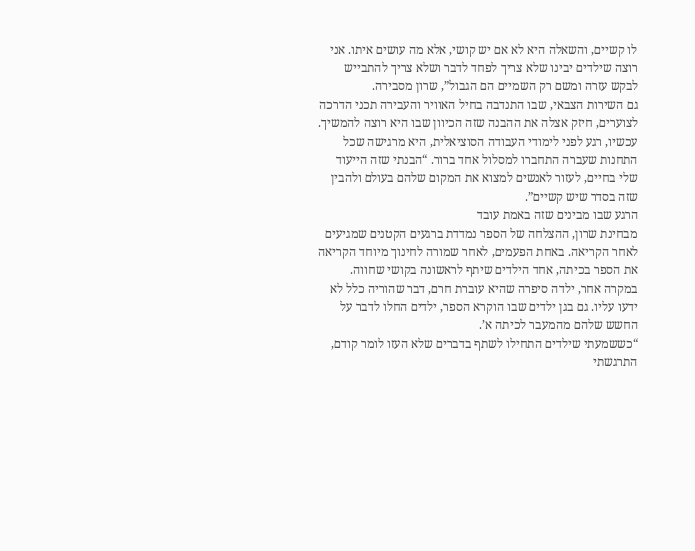לו קשיים, והשאלה היא לא אם יש קושי, אלא מה עושים איתו. אני רוצה שילדים יבינו שלא צריך לפחד לדבר ושלא צריך להתבייש לבקש עזרה ומשם רק השמיים הם הגבול”, שרון מסבירה.
גם השירות הצבאי, שבו התנדבה בחיל האוויר והעבירה תכני הדרכה לצוערים, חיזק אצלה את ההבנה שזה הכיוון שבו היא רוצה להמשיך. עכשיו, רגע לפני לימודי העבודה הסוציאלית, היא מרגישה שכל התחנות שעברה התחברו למסלול אחד ברור. “הבנתי שזה הייעוד שלי בחיים, לעזור לאנשים למצוא את המקום שלהם בעולם ולהבין שזה בסדר שיש קשיים”.
הרגע שבו מבינים שזה באמת עובד
מבחינת שרון, ההצלחה של הספר נמדדת ברגעים הקטנים שמגיעים לאחר הקריאה. באחת הפעמים, לאחר שמורה לחינוך מיוחד הקריאה את הספר בכיתה, אחד הילדים שיתף לראשונה בקושי שחווה. במקרה אחר, ילדה סיפרה שהיא עוברת חרם, דבר שהוריה כלל לא ידעו עליו. גם בגן ילדים שבו הוקרא הספר, ילדים החלו לדבר על החשש שלהם מהמעבר לכיתה א’.
“כששמעתי שילדים התחילו לשתף בדברים שלא העזו לומר קודם, התרגשתי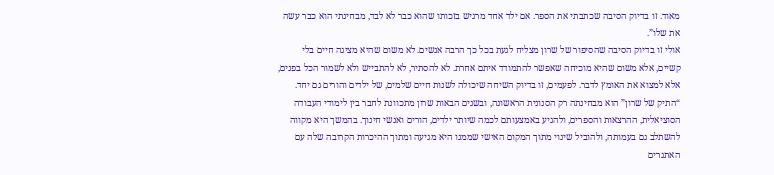מאוד. זו בדיוק הסיבה שכתבתי את הספר. אם ילד אחד מרגיש בזכותו שהוא כבר לא לבד, מבחינתי הוא כבר עשה את שלו”.
אולי זו בדיוק הסיבה שהסיפור של שרון מצליח לגעת בכל כך הרבה אנשים. לא משום שהיא מציגה חיים בלי קשיים, אלא משום שהיא מוכיחה שאפשר להתמודד איתם אחרת. לא להסתיר, לא להתבייש ולא לשמור הכל בפנים, אלא למצוא את האומץ לדבר. לפעמים, זו בדיוק השיחה שיכולה לשנות חיים שלמים, של ילדים והורים גם יחד.
“התיק של שרון” הוא מבחינתה רק הסנונית הראשונה, ובשנים הבאות שרון מתכוונת לחבר בין לימודי העבודה הסוציאלית, ההרצאות והספרים, ולהגיע באמצעותם לכמה שיותר ילדים, הורים ואנשי חינוך. בהמשך היא מקווה להשתלב גם בעמותה, ולהוביל שינוי מתוך המקום האישי שממנו היא מגיעה ומתוך ההיכרות הקרובה שלה עם האתגרים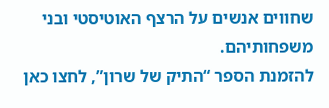שחווים אנשים על הרצף האוטיסטי ובני משפחותיהם.
להזמנת הספר “התיק של שרון”, לחצו כאן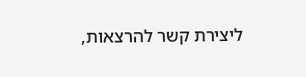ליצירת קשר להרצאות,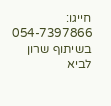חייגו: 054-7397866
בשיתוף שרון לביא